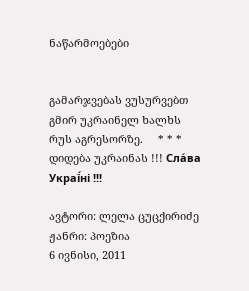ნაწარმოებები


გამარჯვებას ვუსურვებთ გმირ უკრაინელ ხალხს რუს აგრესორზე.     * * *     დიდება უკრაინას !!! Сла́ва Украї́ні !!!

ავტორი: ლელა ცუცქირიძე
ჟანრი: პოეზია
6 ივნისი, 2011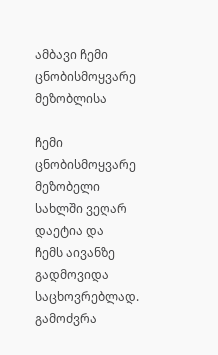ამბავი ჩემი ცნობისმოყვარე მეზობლისა

ჩემი ცნობისმოყვარე მეზობელი
სახლში ვეღარ დაეტია და
ჩემს აივანზე გადმოვიდა საცხოვრებლად.
გამოძვრა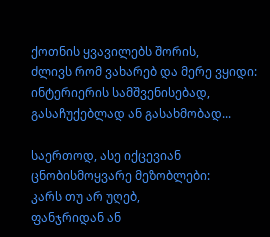ქოთნის ყვავილებს შორის,
ძლივს რომ ვახარებ და მერე ვყიდი:
ინტერიერის სამშვენისებად,
გასაჩუქებლად ან გასახმობად...

საერთოდ, ასე იქცევიან ცნობისმოყვარე მეზობლები:
კარს თუ არ უღებ,
ფანჯრიდან ან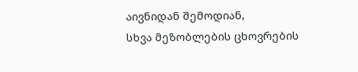აივნიდან შემოდიან,
სხვა მეზობლების ცხოვრების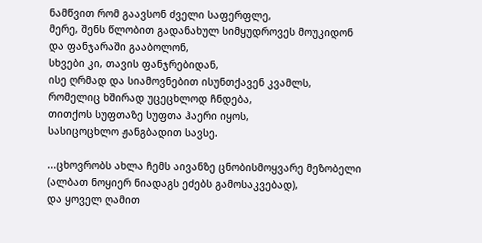ნამწვით რომ გაავსონ ძველი საფერფლე,
მერე, შენს წლობით გადანახულ სიმყუდროვეს მოუკიდონ
და ფანჯარაში გააბოლონ,
სხვები კი, თავის ფანჯრებიდან,
ისე ღრმად და სიამოვნებით ისუნთქავენ კვამლს,
რომელიც ხშირად უცეცხლოდ ჩნდება,
თითქოს სუფთაზე სუფთა ჰაერი იყოს,
სასიცოცხლო ჟანგბადით სავსე.

...ცხოვრობს ახლა ჩემს აივანზე ცნობისმოყვარე მეზობელი
(ალბათ ნოყიერ ნიადაგს ეძებს გამოსაკვებად),
და ყოველ ღამით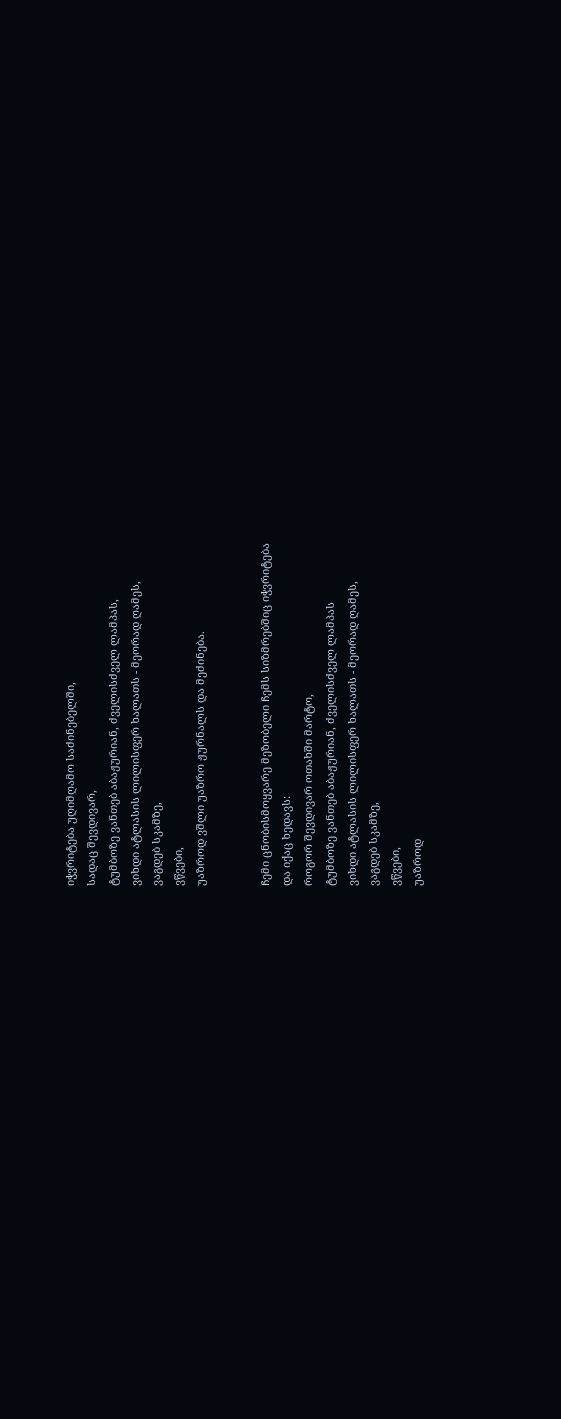იჭვრიტება უღიმღამო საძინებელში,
სადაც შევდივარ,
ტუმბოზე ვანთებ აბაჟურიან, ძველისძველ ლამპას,
ვიხდი ატლასის ლილისფერ ხალათს - მეორად ღამეს,
ვაგდებ სკამზე,
ვწვები,
უაზროდ ვშლი უაზრო ჟურნალს და მეძინება.


ჩემი ცნობისმოყვარე მეზობელი ჩემს სიზმრებშიც იჭვრიტება
და იქაც ხედავს:
როგორ შევდივარ ოთახში მარტო,
ტუმბოზე ვანთებ აბაჟურიან, ძველისძველ ლამპას
ვიხდი ატლასის ლილისფერ ხალათს - მეორად ღამეს,
ვაგდებ სკამზე,
ვწვები,
უაზროდ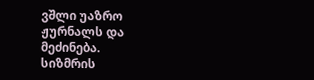ვშლი უაზრო ჟურნალს და მეძინება.
სიზმრის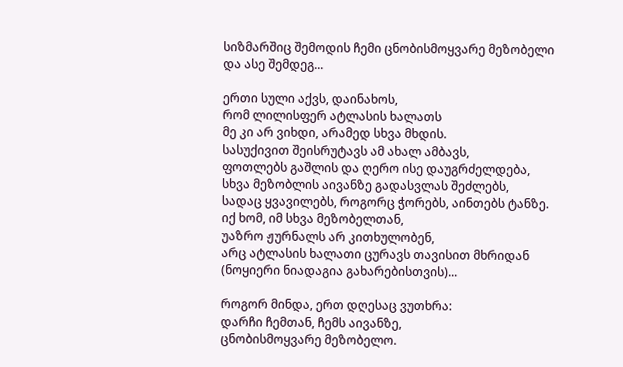სიზმარშიც შემოდის ჩემი ცნობისმოყვარე მეზობელი
და ასე შემდეგ...

ერთი სული აქვს, დაინახოს,
რომ ლილისფერ ატლასის ხალათს
მე კი არ ვიხდი, არამედ სხვა მხდის.
სასუქივით შეისრუტავს ამ ახალ ამბავს,
ფოთლებს გაშლის და ღერო ისე დაუგრძელდება,
სხვა მეზობლის აივანზე გადასვლას შეძლებს,
სადაც ყვავილებს, როგორც ჭორებს, აინთებს ტანზე.
იქ ხომ, იმ სხვა მეზობელთან,
უაზრო ჟურნალს არ კითხულობენ,
არც ატლასის ხალათი ცურავს თავისით მხრიდან
(ნოყიერი ნიადაგია გახარებისთვის)...

როგორ მინდა, ერთ დღესაც ვუთხრა:
დარჩი ჩემთან, ჩემს აივანზე,
ცნობისმოყვარე მეზობელო.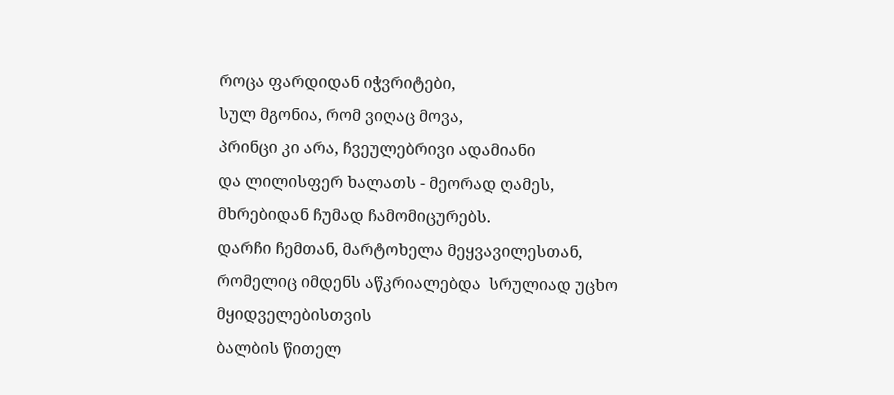როცა ფარდიდან იჭვრიტები,
სულ მგონია, რომ ვიღაც მოვა,
პრინცი კი არა, ჩვეულებრივი ადამიანი
და ლილისფერ ხალათს - მეორად ღამეს,
მხრებიდან ჩუმად ჩამომიცურებს.
დარჩი ჩემთან, მარტოხელა მეყვავილესთან,
რომელიც იმდენს აწკრიალებდა  სრულიად უცხო მყიდველებისთვის
ბალბის წითელ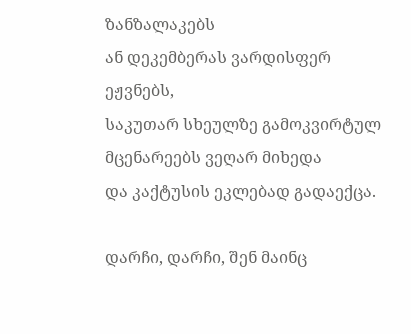ზანზალაკებს
ან დეკემბერას ვარდისფერ ეჟვნებს,
საკუთარ სხეულზე გამოკვირტულ მცენარეებს ვეღარ მიხედა
და კაქტუსის ეკლებად გადაექცა.

დარჩი, დარჩი, შენ მაინც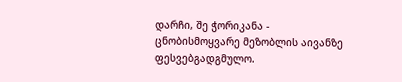დარჩი, შე ჭორიკანა -
ცნობისმოყვარე მეზობლის აივანზე
ფესვებგადგმულო.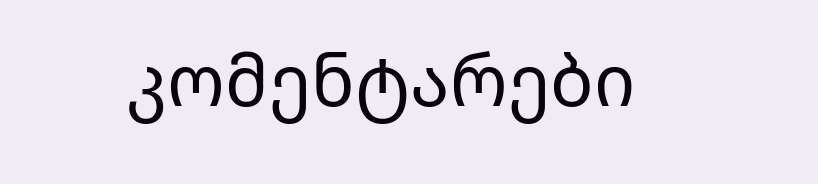კომენტარები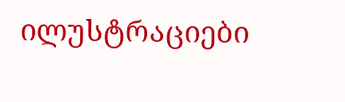ილუსტრაციები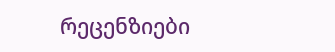რეცენზიები